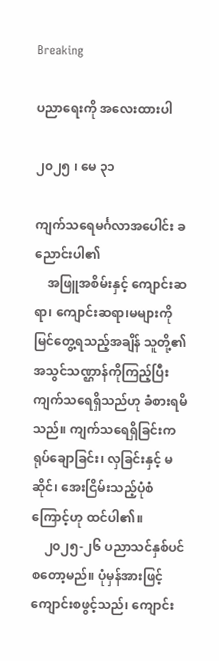Breaking

ပညာရေးကို အလေးထားပါ

၂၀၂၅ ၊ မေ ၃၁

ကျက်သရေမင်္ဂလာအပေါင်း ခညောင်းပါ၏
    အဖြူအစိမ်းနှင့် ကျောင်းဆရာ၊ ကျောင်းဆရာ၊မများကို မြင်တွေ့ရသည့်အချိန် သူတို့၏ အသွင်သဏ္ဌာန်ကိုကြည့်ပြီး ကျက်သရေရှိသည်ဟု ခံစားရမိသည်။ ကျက်သရေရှိခြင်းက ရုပ်ချောခြင်း၊ လှခြင်းနှင့် မဆိုင်၊ အေးငြိမ်းသည့်ပုံစံကြောင့်ဟု ထင်ပါ၏။
    ၂၀၂၅-၂၆ ပညာသင်နှစ်ပင် စတော့မည်။ ပုံမှန်အားဖြင့် ကျောင်းစဖွင့်သည်၊ ကျောင်း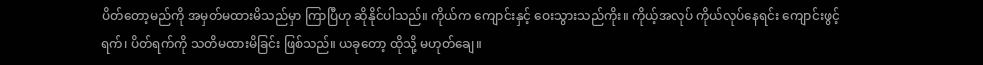ပိတ်တော့မည်ကို အမှတ်မထားမိသည်မှာ ကြာပြီဟု ဆိုနိုင်ပါသည်။ ကိုယ်က ကျောင်းနှင့် ဝေးသွားသည်ကိုး။ ကိုယ့်အလုပ် ကိုယ်လုပ်နေရင်း ကျောင်းဖွင့်ရက်၊ ပိတ်ရက်ကို သတိမထားမိခြင်း ဖြစ်သည်။ ယခုတော့ ထိုသို့ မဟုတ်ချေ။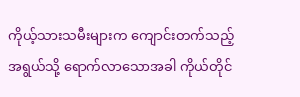ကိုယ့်သားသမီးများက ကျောင်းတက်သည့်အရွယ်သို့ ရောက်လာသောအခါ ကိုယ်တိုင်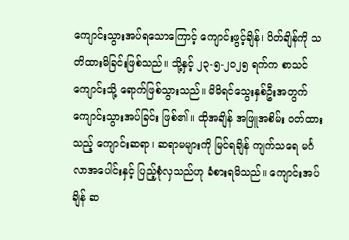ကျောင်းသွားအပ်ရသောကြောင့် ကျောင်းဖွင့်ချိန်၊ ပိတ်ချိန်ကို သတိထားမိခြင်းဖြစ်သည်။ သို့နှင့် ၂၃-၅-၂၀၂၅ ရက်က စာသင်ကျောင်းသို့ ရောက်ဖြစ်သွားသည်။ မိမိရင်သွေးနှစ်ဦးအတွက် ကျောင်းသွားအပ်ခြင်း ဖြစ်၏။ ထိုအချိန် အဖြူအစိမ်း ဝတ်ထားသည့် ကျောင်းဆရာ၊ ဆရာမများကို မြင်ရချိန် ကျက်သရေ မင်္ဂလာအပေါင်းနှင့် ပြည့်စုံလှသည်ဟု ခံစားရမိသည်။ ကျောင်းအပ်ချိန် ဆ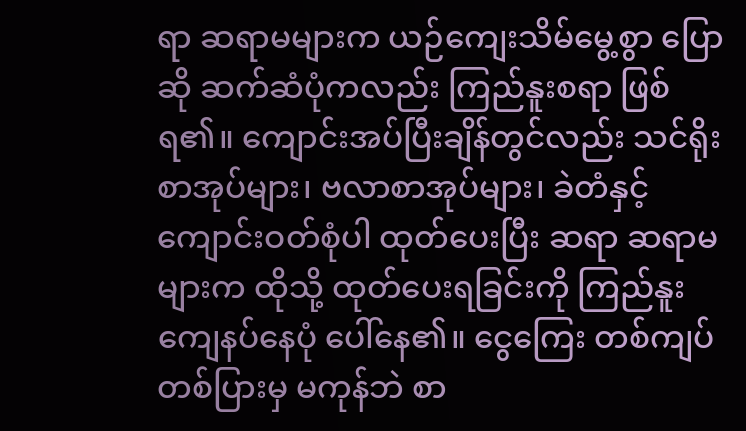ရာ ဆရာမများက ယဉ်ကျေးသိမ်မွေ့စွာ ပြောဆို ဆက်ဆံပုံကလည်း ကြည်နူးစရာ ဖြစ်ရ၏။ ကျောင်းအပ်ပြီးချိန်တွင်လည်း သင်ရိုးစာအုပ်များ၊ ဗလာစာအုပ်များ၊ ခဲတံနှင့် ကျောင်းဝတ်စုံပါ ထုတ်ပေးပြီး ဆရာ ဆရာမများက ထိုသို့ ထုတ်ပေးရခြင်းကို ကြည်နူးကျေနပ်နေပုံ ပေါ်နေ၏။ ငွေကြေး တစ်ကျပ် တစ်ပြားမှ မကုန်ဘဲ စာ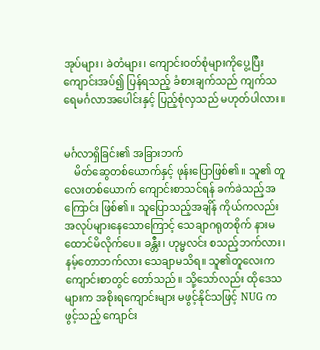အုပ်များ၊ ခဲတံများ၊ ကျောင်းဝတ်စုံများကိုပွေ့ပြီး ကျောင်းအပ်၍ ပြန်ရသည့် ခံစားချက်သည် ကျက်သရေမင်္ဂလာအပေါင်းနှင့် ပြည့်စုံလှသည် မဟုတ်ပါလား။


မင်္ဂလာရှိခြင်း၏ အခြားဘက်
    မိတ်ဆွေတစ်ယောက်နှင့် ဖုန်းပြောဖြစ်၏။ သူ၏ တူလေးတစ်ယောက် ကျောင်းစာသင်ရန် ခက်ခဲသည့်အကြောင်း ဖြစ်၏။ သူပြောသည့်အချိန် ကိုယ်ကလည်း အလုပ်များနေသောကြောင့် သေချာဂရုတစိုက် နားမထောင်မိလိုက်ပေ။ ခန္တီး၊ ဟုမ္မလင်း စသည့်ဘက်လား၊ နမ့်တောဘက်လား သေချာမသိရ။ သူ၏တူလေးက ကျောင်းစာတွင် တော်သည်။ သို့သော်လည်း ထိုဒေသများက အစိုးရကျောင်းများ မဖွင့်နိုင်သဖြင့် NUG က ဖွင့်သည့် ကျောင်း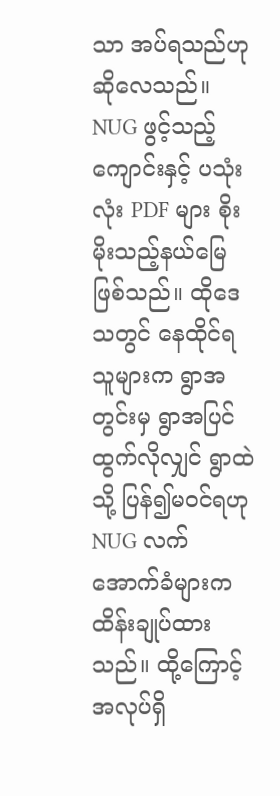သာ အပ်ရသည်ဟု ဆိုလေသည်။ NUG ဖွင့်သည့်ကျောင်းနှင့် ပသုံးလုံး PDF များ စိုးမိုးသည့်နယ်မြေ ဖြစ်သည်။ ထိုဒေသတွင် နေထိုင်ရသူများက ရွာအတွင်းမှ ရွာအပြင် ထွက်လိုလျှင် ရွာထဲသို့ ပြန်၍မဝင်ရဟု NUG လက်အောက်ခံများက ထိန်းချုပ်ထားသည်။ ထို့ကြောင့် အလုပ်ရှိ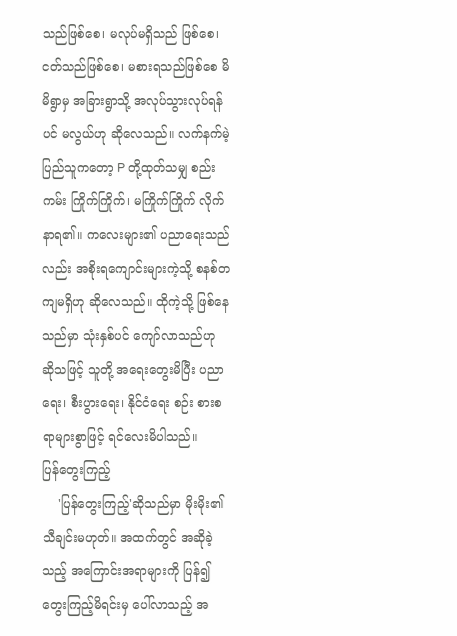သည်ဖြစ်စေ၊ မလုပ်မရှိသည် ဖြစ်စေ၊ ငတ်သည်ဖြစ်စေ၊ မစားရသည်ဖြစ်စေ မိမိရွာမှ အခြားရွာသို့ အလုပ်သွားလုပ်ရန်ပင် မလွယ်ဟု ဆိုလေသည်။ လက်နက်မဲ့ ပြည်သူကတော့ P တို့ထုတ်သမျှ စည်းကမ်း ကြိုက်ကြိုက်၊ မကြိုက်ကြိုက် လိုက်နာရ၏။ ကလေးများ၏ ပညာရေးသည်လည်း အစိုးရကျောင်းများကဲ့သို့ စနစ်တကျမရှိဟု ဆိုလေသည်။ ထိုကဲ့သို့ ဖြစ်နေသည်မှာ သုံးနှစ်ပင် ကျော်လာသည်ဟု ဆိုသဖြင့် သူတို့ အရေးတွေးမိပြီး ပညာရေး၊ စီးပွားရေး၊ နိုင်ငံရေး စဉ်း စားစရာများစွာဖြင့် ရင်လေးမိပါသည်။
ပြန်တွေးကြည့်
    'ပြန်တွေးကြည့်'ဆိုသည်မှာ မိုးမိုး၏ သီချင်းမဟုတ်။ အထက်တွင် အဆိုခဲ့သည့် အကြောင်းအရာများကို ပြန်၍ တွေးကြည့်မိရင်းမှ ပေါ်လာသည့် အ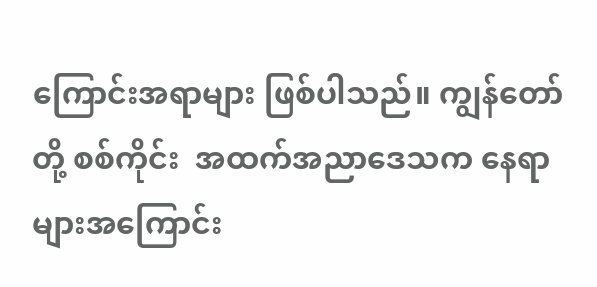ကြောင်းအရာများ ဖြစ်ပါသည်။ ကျွန်တော်တို့ စစ်ကိုင်း  အထက်အညာဒေသက နေရာများအကြောင်း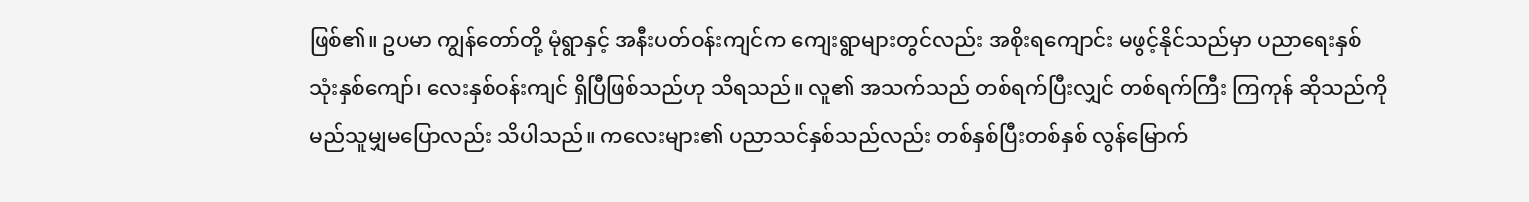ဖြစ်၏။ ဥပမာ ကျွန်တော်တို့ မုံရွာနှင့် အနီးပတ်ဝန်းကျင်က ကျေးရွာများတွင်လည်း အစိုးရကျောင်း မဖွင့်နိုင်သည်မှာ ပညာရေးနှစ် သုံးနှစ်ကျော်၊ လေးနှစ်ဝန်းကျင် ရှိပြီဖြစ်သည်ဟု သိရသည်။ လူ၏ အသက်သည် တစ်ရက်ပြီးလျှင် တစ်ရက်ကြီး ကြကုန် ဆိုသည်ကို မည်သူမျှမပြောလည်း သိပါသည်။ ကလေးများ၏ ပညာသင်နှစ်သည်လည်း တစ်နှစ်ပြီးတစ်နှစ် လွန်မြောက်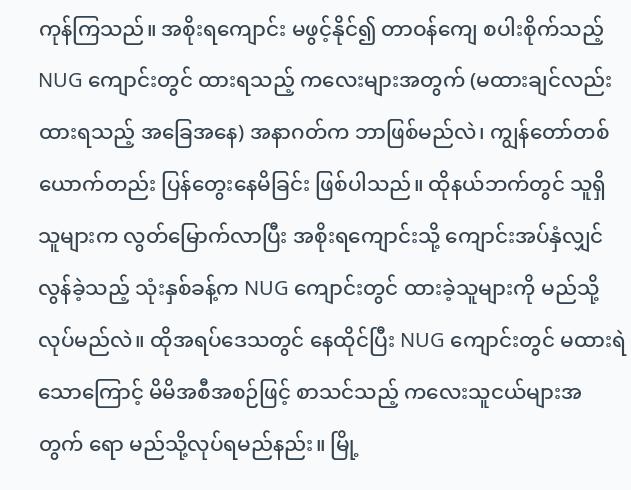ကုန်ကြသည်။ အစိုးရကျောင်း မဖွင့်နိုင်၍ တာဝန်ကျေ စပါးစိုက်သည့် NUG ကျောင်းတွင် ထားရသည့် ကလေးများအတွက် (မထားချင်လည်း ထားရသည့် အခြေအနေ) အနာဂတ်က ဘာဖြစ်မည်လဲ၊ ကျွန်တော်တစ်ယောက်တည်း ပြန်တွေးနေမိခြင်း ဖြစ်ပါသည်။ ထိုနယ်ဘက်တွင် သူရှိသူများက လွတ်မြောက်လာပြီး အစိုးရကျောင်းသို့ ကျောင်းအပ်နှံလျှင် လွန်ခဲ့သည့် သုံးနှစ်ခန့်က NUG ကျောင်းတွင် ထားခဲ့သူများကို မည်သို့လုပ်မည်လဲ။ ထိုအရပ်ဒေသတွင် နေထိုင်ပြီး NUG ကျောင်းတွင် မထားရဲသောကြောင့် မိမိအစီအစဉ်ဖြင့် စာသင်သည့် ကလေးသူငယ်များအတွက် ရော မည်သို့လုပ်ရမည်နည်း။ မြို့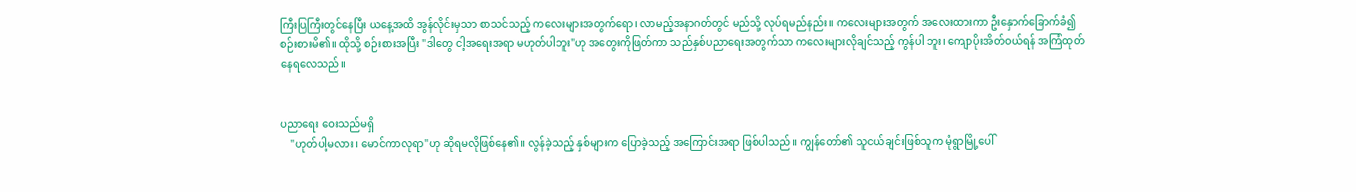ကြီးပြကြီးတွင်နေပြီး ယနေ့အထိ အွန်လိုင်းမှသာ စာသင်သည့် ကလေးများအတွက်ရော၊ လာမည့်အနာဂတ်တွင် မည်သို့ လုပ်ရမည်နည်း။ ကလေးများအတွက် အလေးထားကာ ဦးနှောက်ခြောက်ခံ၍ စဉ်းစားမိ၏။ ထိုသို့ စဉ်းစားအပြီး "ဒါတွေ ငါ့အရေးအရာ မဟုတ်ပါဘူး"ဟု အတွေးကိုဖြတ်ကာ သည်နှစ်ပညာရေးအတွက်သာ ကလေးများလိုချင်သည့် ကွန်ပါ ဘူး၊ ကျောပိုးအိတ်ဝယ်ရန် အကြံထုတ် နေရလေသည်။


ပညာရေး ဝေးသည်မရှိ
    "ဟုတ်ပါ့မလား၊ မောင်ကာလုရာ"ဟု ဆိုရမလိုဖြစ်နေ၏။ လွန်ခဲ့သည့် နှစ်များက ပြောခဲ့သည့် အကြောင်းအရာ ဖြစ်ပါသည်။ ကျွန်တော်၏ သူငယ်ချင်းဖြစ်သူက မုံရွာမြို့ပေါ်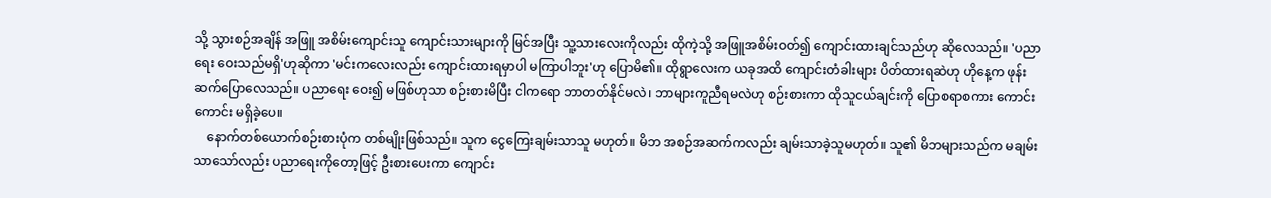သို့ သွားစဉ်အချိန် အဖြူ အစိမ်းကျောင်းသူ ကျောင်းသားများကို မြင်အပြီး သူ့သားလေးကိုလည်း ထိုကဲ့သို့ အဖြူအစိမ်းဝတ်၍ ကျောင်းထားချင်သည်ဟု ဆိုလေသည်။ 'ပညာရေး ဝေးသည်မရှိ'ဟုဆိုကာ 'မင်းကလေးလည်း ကျောင်းထားရမှာပါ မကြာပါဘူး'ဟု ပြောမိ၏။ ထိုရွာလေးက ယခုအထိ ကျောင်းတံခါးများ ပိတ်ထားရဆဲဟု ဟိုနေ့က ဖုန်းဆက်ပြောလေသည်။ ပညာရေး ဝေး၍ မဖြစ်ဟုသာ စဉ်းစားမိပြီး ငါကရော ဘာတတ်နိုင်မလဲ၊ ဘာများကူညီရမလဲဟု စဉ်းစားကာ ထိုသူငယ်ချင်းကို ပြောစရာစကား ကောင်းကောင်း မရှိခဲ့ပေ။
    နောက်တစ်ယောက်စဉ်းစားပုံက တစ်မျိုးဖြစ်သည်။ သူက ငွေကြေးချမ်းသာသူ မဟုတ်။ မိဘ အစဉ်အဆက်ကလည်း ချမ်းသာခဲ့သူမဟုတ်။ သူ၏ မိဘများသည်က မချမ်းသာသော်လည်း ပညာရေးကိုတော့ဖြင့် ဦးစားပေးကာ ကျောင်း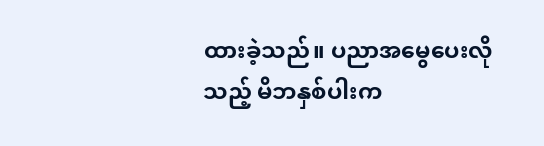ထားခဲ့သည်။ ပညာအမွေပေးလိုသည့် မိဘနှစ်ပါးက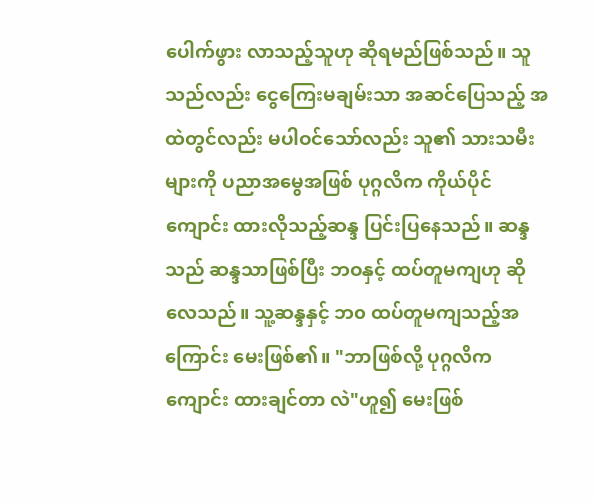ပေါက်ဖွား လာသည့်သူဟု ဆိုရမည်ဖြစ်သည်။ သူသည်လည်း ငွေကြေးမချမ်းသာ အဆင်ပြေသည့် အထဲတွင်လည်း မပါဝင်သော်လည်း သူ၏ သားသမီးများကို ပညာအမွေအဖြစ် ပုဂ္ဂလိက ကိုယ်ပိုင်ကျောင်း ထားလိုသည့်ဆန္ဒ ပြင်းပြနေသည်။ ဆန္ဒသည် ဆန္ဒသာဖြစ်ပြီး ဘဝနှင့် ထပ်တူမကျဟု ဆိုလေသည်။ သူ့ဆန္ဒနှင့် ဘ၀ ထပ်တူမကျသည့်အကြောင်း မေးဖြစ်၏။ "ဘာဖြစ်လို့ ပုဂ္ဂလိကကျောင်း ထားချင်တာ လဲ"ဟူ၍ မေးဖြစ်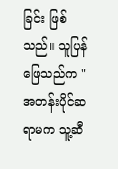ခြင်း ဖြစ်သည်။ သူပြန်ဖြေသည်က "အတန်းပိုင်ဆရာမက သူ့ဆီ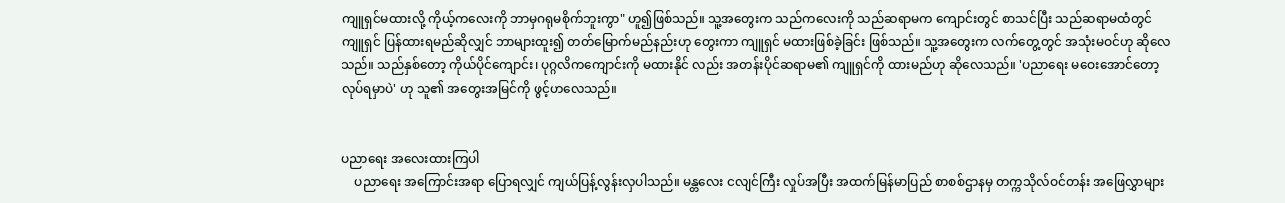ကျူရှင်မထားလို့ ကိုယ့်ကလေးကို ဘာမှဂရုမစိုက်ဘူးကွာ" ဟူ၍ဖြစ်သည်။ သူ့အတွေးက သည်ကလေးကို သည်ဆရာမက ကျောင်းတွင် စာသင်ပြီး သည်ဆရာမထံတွင် ကျူရှင် ပြန်ထားရမည်ဆိုလျှင် ဘာများထူး၍ တတ်မြောက်မည်နည်းဟု တွေးကာ ကျူရှင် မထားဖြစ်ခဲ့ခြင်း ဖြစ်သည်။ သူ့အတွေးက လက်တွေ့တွင် အသုံးမဝင်ဟု ဆိုလေသည်။ သည်နှစ်တော့ ကိုယ်ပိုင်ကျောင်း၊ ပုဂ္ဂလိကကျောင်းကို မထားနိုင် လည်း အတန်းပိုင်ဆရာမ၏ ကျူရှင်ကို ထားမည်ဟု ဆိုလေသည်။ 'ပညာရေး မဝေးအောင်တော့ လုပ်ရမှာပဲ' ဟု သူ၏ အတွေးအမြင်ကို ဖွင့်ဟလေသည်။


ပညာရေး အလေးထားကြပါ
    ပညာရေး အကြောင်းအရာ ပြောရလျှင် ကျယ်ပြန့်လွန်းလှပါသည်။ မန္တလေး ငလျင်ကြီး လှုပ်အပြီး အထက်မြန်မာပြည် စာစစ်ဌာနမှ တက္ကသိုလ်ဝင်တန်း အဖြေလွှာများ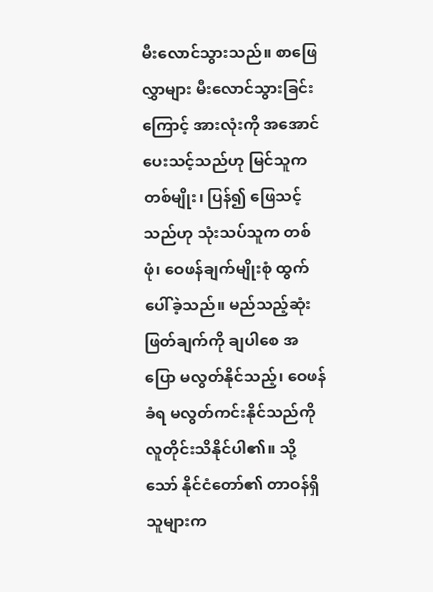မီးလောင်သွားသည်။ စာဖြေလွှာများ မီးလောင်သွားခြင်းကြောင့် အားလုံးကို အအောင်ပေးသင့်သည်ဟု မြင်သူကတစ်မျိုး၊ ပြန်၍ ဖြေသင့်သည်ဟု သုံးသပ်သူက တစ်ဖုံ၊ ဝေဖန်ချက်မျိုးစုံ ထွက်ပေါ်ခဲ့သည်။ မည်သည့်ဆုံးဖြတ်ချက်ကို ချပါစေ အပြော မလွတ်နိုင်သည့်၊ ဝေဖန်ခံရ မလွတ်ကင်းနိုင်သည်ကို လူတိုင်းသိနိုင်ပါ၏။ သို့သော် နိုင်ငံတော်၏ တာဝန်ရှိသူများက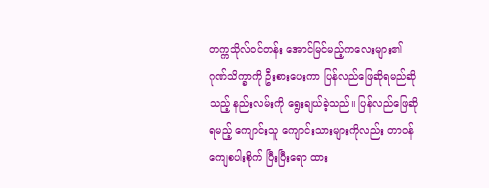တက္ကသိုလ်ဝင်တန်း အောင်မြင်မည့်ကလေးများ၏ ဂုဏ်သိက္ခာကို ဦးစားပေးကာ ပြန်လည်ဖြေဆိုရမည်ဆိုသည့် နည်းလမ်းကို ရွေးချယ်ခဲ့သည်။ ပြန်လည်ဖြေဆိုရမည့် ကျောင်းသူ ကျောင်းသားများကိုလည်း တာဝန်ကျေစပါးစိုက် ပြီးပြီးရော ထား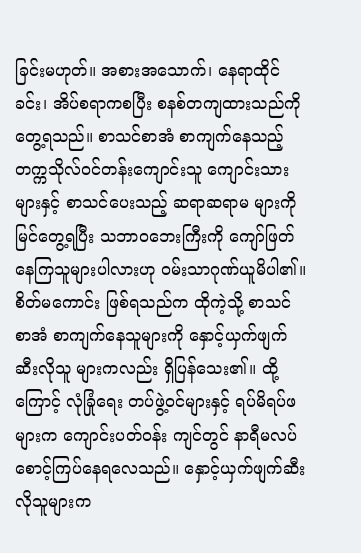ခြင်းမဟုတ်။ အစားအသောက်၊ နေရာထိုင်ခင်း၊ အိပ်စရာကစပြီး စနစ်တကျထားသည်ကို တွေ့ရသည်။ စာသင်စာအံ စာကျက်နေသည့် တက္ကသိုလ်ဝင်တန်းကျောင်းသူ ကျောင်းသားများနှင့် စာသင်ပေးသည့် ဆရာဆရာမ များကို မြင်တွေ့ရပြီး သဘာ၀ဘေးကြီးကို ကျော်ဖြတ်နေကြသူများပါလားဟု ဝမ်းသာဂုဏ်ယူမိပါ၏။ စိတ်မကောင်း ဖြစ်ရသည်က ထိုကဲ့သို့ စာသင်စာအံ စာကျက်နေသူများကို နှောင့်ယှက်ဖျက်ဆီးလိုသူ များကလည်း ရှိပြန်သေး၏။ ထို့ကြောင့် လုံခြုံရေး တပ်ဖွဲ့ဝင်များနှင့် ရပ်မိရပ်ဖများက ကျောင်းပတ်ဝန်း ကျင်တွင် နာရီမလပ် စောင့်ကြပ်နေရလေသည်။ နှောင့်ယှက်ဖျက်ဆီးလိုသူများက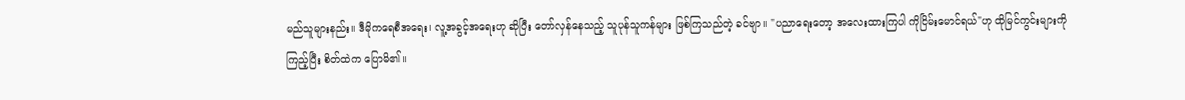မည်သူများနည်း။ ဒီမိုကရေစီအရေး၊ လူ့အခွင့်အရေးဟု ဆိုပြီး တော်လှန်နေသည့် သူပုန်သူကန်များ ဖြစ်ကြသည်တဲ့ ခင်ဗျာ။ "ပညာရေးတော့ အလေးထားကြပါ ကိုငြိမ်းမောင်ရယ်"ဟု ထိုမြင်ကွင်းများကို ကြည့်ပြီး စိတ်ထဲက ပြောမိ၏။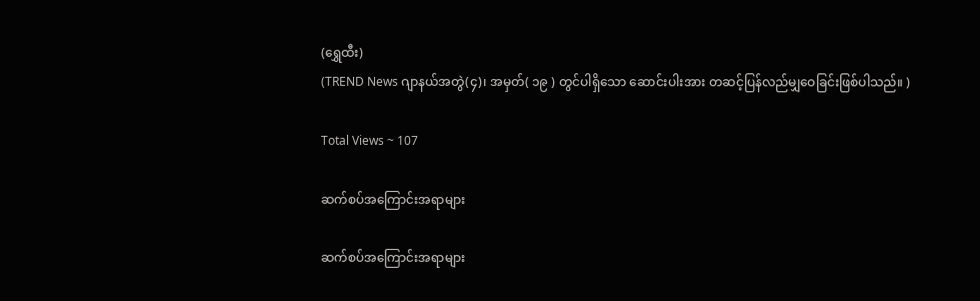(ရွှေထီး)
(TREND News ဂျာနယ်အတွဲ(၄)၊ အမှတ်( ၁၉ ) တွင်ပါရှိသော ဆောင်းပါးအား တဆင့်ပြန်လည်မျှဝေခြင်းဖြစ်ပါသည်။ )

Total Views ~ 107

ဆက်စပ်အကြောင်းအရာများ

ဆက်စပ်အကြောင်းအရာများ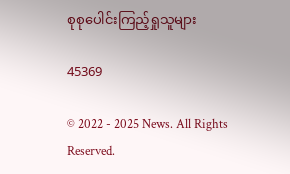စုစုပေါင်းကြည့်ရှုသူများ

45369

© 2022 - 2025 News. All Rights Reserved.